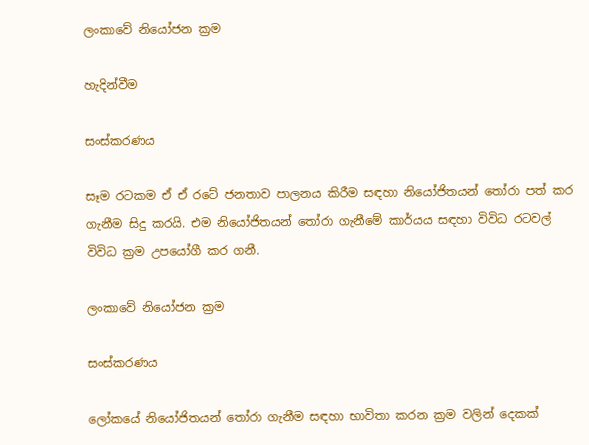ලංකාවේ නියෝජන ක්‍රම

හැදින්වීම

සංස්කරණය

සෑම රටකම ඒ ඒ රටේ ජනතාව පාලනය කිරීම සඳහා නියෝජිතයන් තෝරා පත් කර ගැනීම සිදු කරයි. එම නියෝජිතයන් තෝරා ගැනීමේ කාර්යය සඳහා විවිධ රටවල් විවිධ ක්‍රම උපයෝගී කර ගනී.

ලංකාවේ නියෝජන ක්‍රම

සංස්කරණය

ලෝකයේ නියෝජිතයන් තෝරා ගැනීම සඳහා භාවිතා කරන ක්‍රම වලින් දෙකක්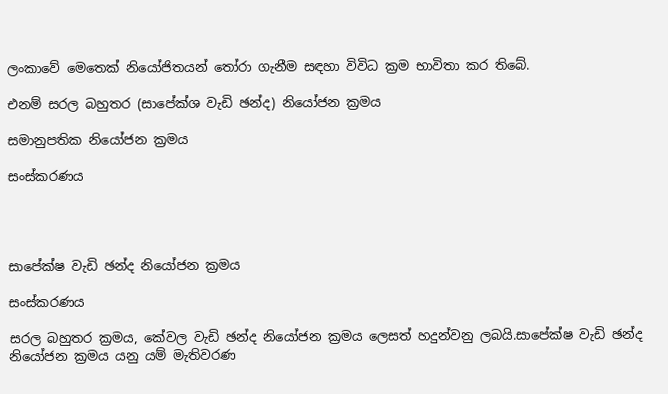ලංකාවේ මෙතෙක් නියෝජිතයන් තෝරා ගැනීම සඳහා විවිධ ක්‍රම භාවිතා කර තිබේ.

එනම් සරල බහුතර (සාපේක්ශ වැඩි ඡන්ද) නියෝජන ක්‍රමය

සමානුපතික නියෝජන ක්‍රමය

සංස්කරණය




සාපේක්ෂ වැඩි ඡන්ද නියෝජන ක්‍රමය

සංස්කරණය

සරල බහුතර ක්‍රමය, කේවල වැඩි ඡන්ද නියෝජන ක්‍රමය ලෙසත් හදුන්වනු ලබයි.සාපේක්ෂ වැඩි ඡන්ද නියෝජන ක්‍රමය යනු යම් මැතිවරණ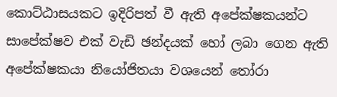කොට්ඨාසයකට ඉදිරිපත් වී ඇති අපේක්ෂකයන්ට සාපේක්ෂව එක් වැඩි ඡන්දයක් හෝ ලබා ගෙන ඇති අපේක්ෂකයා නියෝජිතයා වශයෙන් තෝරා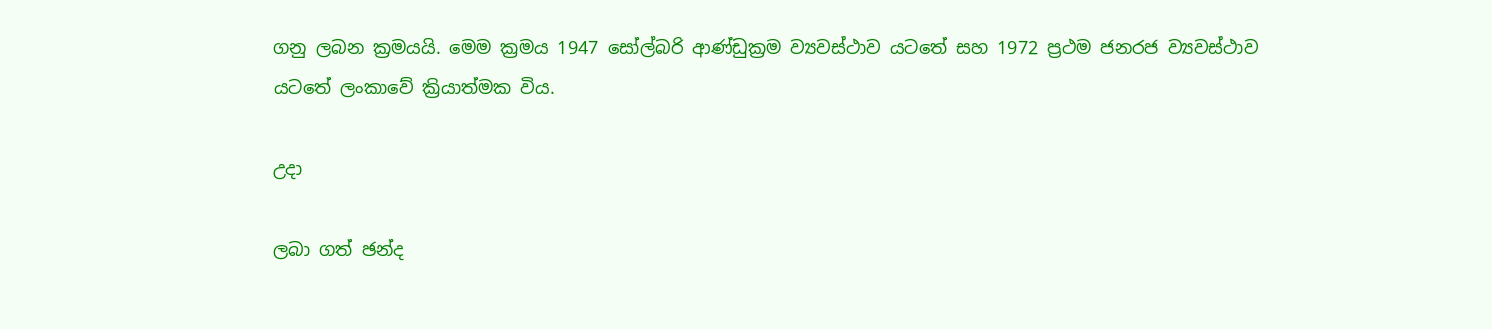ගනු ලබන ක්‍රමයයි. මෙම ක්‍රමය 1947 සෝල්බරි ආණ්ඩුක්‍රම ව්‍යවස්ථාව යටතේ සහ 1972 ප්‍රථම ජනරජ ව්‍යවස්ථාව යටතේ ලංකාවේ ක්‍රියාත්මක විය.

උදා

ලබා ගත් ඡන්ද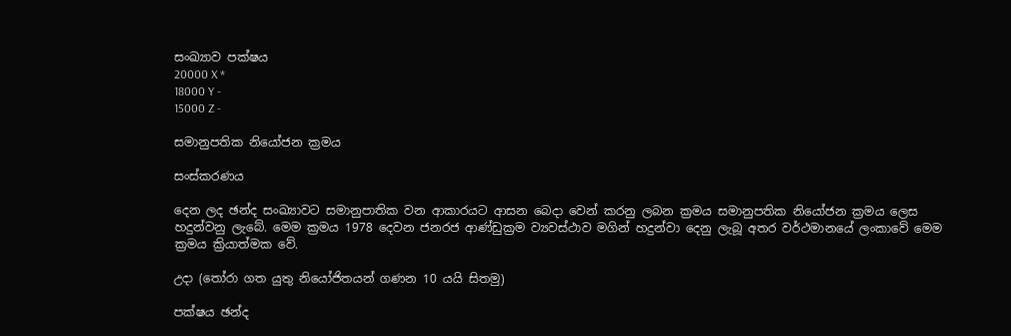සංඛ්‍යාව පක්ෂය
20000 X *
18000 Y -
15000 Z -

සමානුපතික නියෝජන ක්‍රමය

සංස්කරණය

දෙන ලද ඡන්ද සංඛ්‍යාවට සමානුපාතික වන ආකාරයට ආසන බෙදා වෙන් කරනු ලබන ක්‍රමය සමානුපතික නියෝජන ක්‍රමය ලෙස හදුන්වනු ලැබේ. මෙම ක්‍රමය 1978 දෙවන ජනරජ ආණ්ඩුක්‍රම ව්‍යවස්ථාව මගින් හදුන්වා දෙනු ලැබූ අතර වර්ථමානයේ ලංකාවේ මෙම ක්‍රමය ක්‍රියාත්මක වේ.

උදා (තෝරා ගත යුතු නියෝජිතයන් ගණන 10 යයි සිතමු)

පක්ෂය ඡන්ද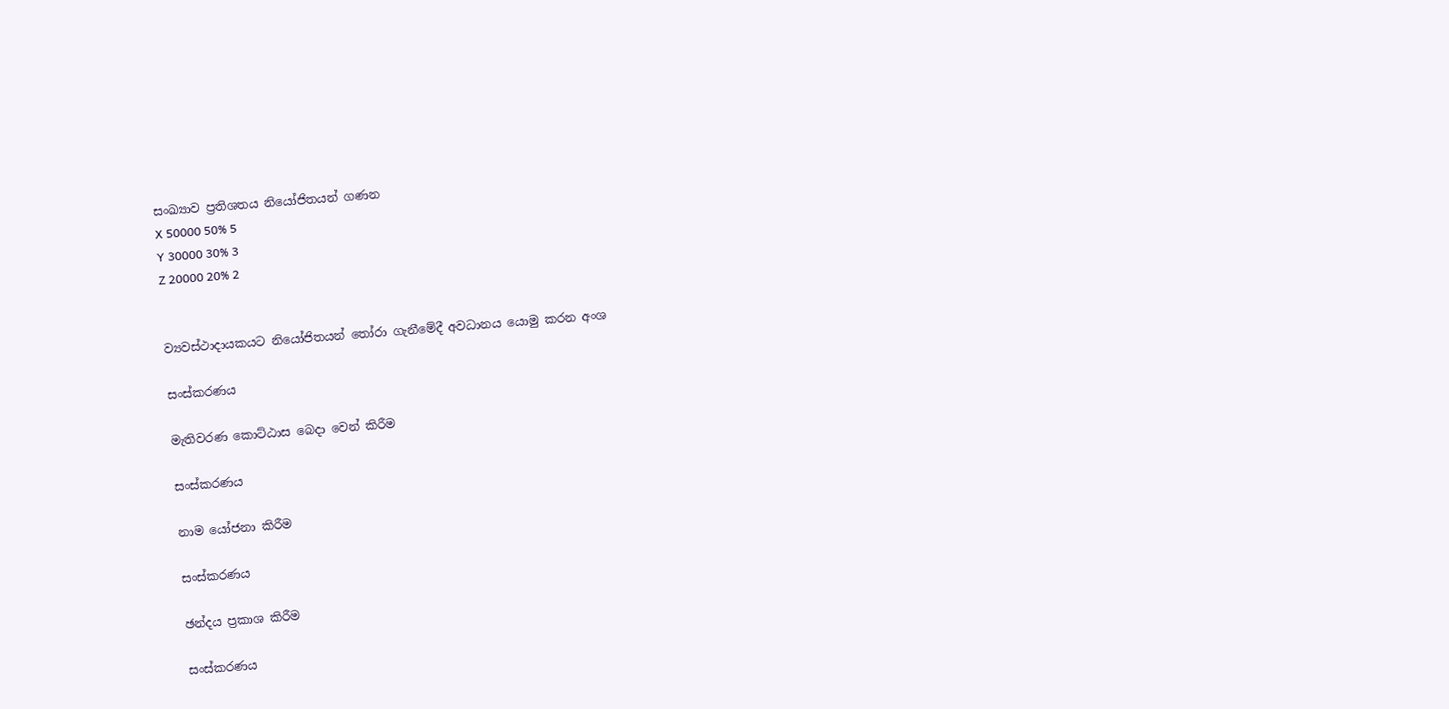සංඛ්‍යාව ප්‍රතිශතය නියෝජිතයන් ගණන
X 50000 50% 5
Y 30000 30% 3
Z 20000 20% 2


ව්‍යවස්ථාදායකයට නියෝජිතයන් තෝරා ගැනීමේදී අවධානය යොමු කරන අංශ

සංස්කරණය

මැතිවරණ කොට්ඨාස බෙදා වෙන් කිරීම

සංස්කරණය

නාම යෝජනා කිරීම

සංස්කරණය

ඡන්දය ප්‍රකාශ කිරීම

සංස්කරණය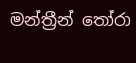මන්ත්‍රීන් තෝරා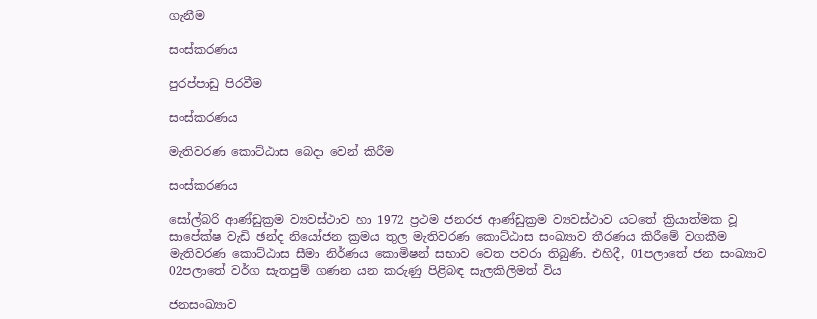ගැනීම

සංස්කරණය

පුරප්පාඩු පිරවීම

සංස්කරණය

මැතිවරණ කොට්ඨාස බෙදා වෙන් කිරීම

සංස්කරණය

සෝල්බරි ආණ්ඩුක්‍රම ව්‍යවස්ථාව හා 1972 ප්‍රථම ජනරජ ආණ්ඩුක්‍රම ව්‍යවස්ථාව යටතේ ක්‍රියාත්මක වූ සාපේක්ෂ වැඩි ඡන්ද නියෝජන ක්‍රමය තුල මැතිවරණ කොට්ඨාස සංඛ්‍යාව තීරණය කිරීමේ වගකීම මැතිවරණ කොට්ඨාස සීමා නිර්ණය කොමිෂන් සභාව වෙත පවරා තිබුණි. එහිදී, 01පලාතේ ජන සංඛ්‍යාව 02පලාතේ වර්ග සැතපුම් ගණන යන කරුණු පිළිබඳ සැලකිලිමත් විය

ජනසංඛ්‍යාව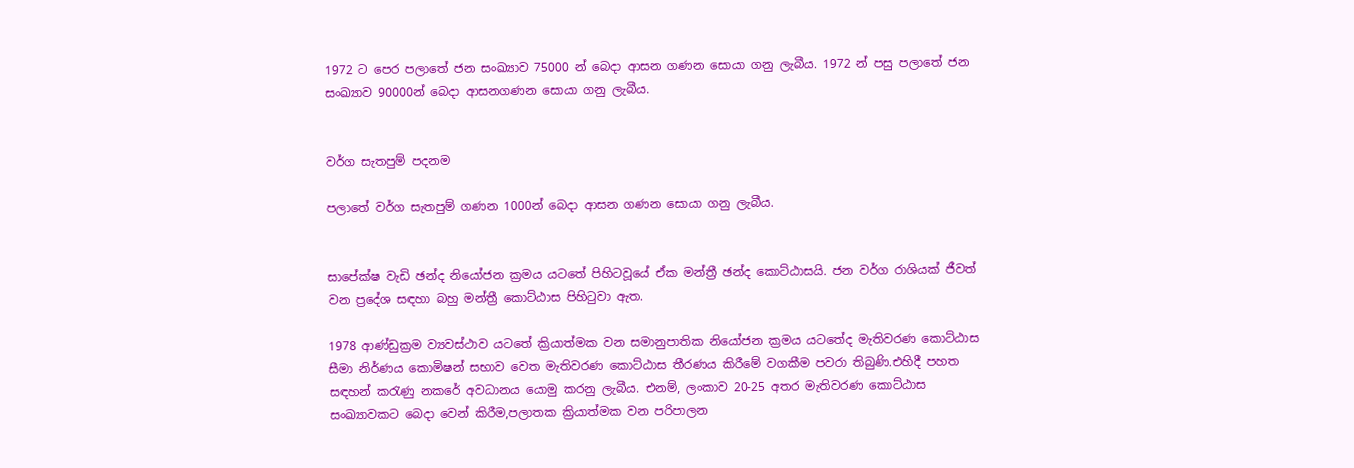1972 ට පෙර පලාතේ ජන සංඛ්‍යාව 75000 න් බෙදා ආසන ගණන සොයා ගනු ලැබීය. 1972 න් පසු පලාතේ ජන සංඛ්‍යාව 90000න් බෙදා ආසනගණන සොයා ගනු ලැබීය.


වර්ග සැතපුම් පදනම

පලාතේ වර්ග සැතපුම් ගණන 1000න් බෙදා ආසන ගණන සොයා ගනු ලැබීය.


සාපේක්ෂ වැඩි ඡන්ද නියෝජන ක්‍රමය යටතේ පිහිටවූයේ ඒක මන්ත්‍රී ඡන්ද කොට්ඨාසයි. ජන වර්ග රාශියක් ජීවත් වන ප්‍රදේශ සඳහා බහු මන්ත්‍රී කොට්ඨාස පිහිටුවා ඇත.

1978 ආණ්ඩුක්‍රම ව්‍යවස්ථාව යටතේ ක්‍රියාත්මක වන සමානුපාතික නියෝජන ක්‍රමය යටතේද මැතිවරණ කොට්ඨාස සීමා නිර්ණය කොමිෂන් සභාව වෙත මැතිවරණ කොට්ඨාස තීරණය කිරීමේ වගකීම පවරා තිබුණි.එහිදී පහත සඳහන් කරැණු නකරේ අවධානය යොමු කරනු ලැබීය. එනම්, ලංකාව 20-25 අතර මැතිවරණ කොට්ඨාස සංඛ්‍යාවකට බෙදා වෙන් කිරීම,පලාතක ක්‍රියාත්මක වන පරිපාලන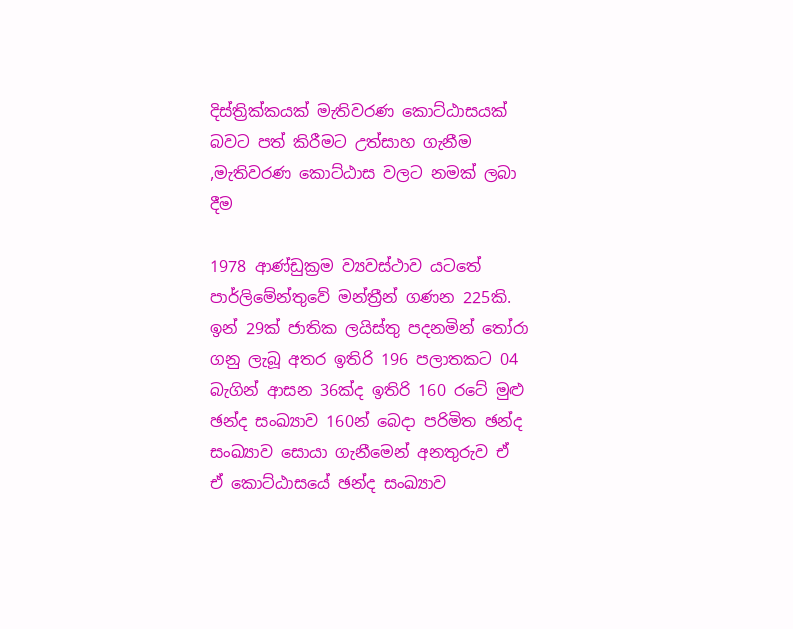දිස්ත්‍රික්කයක් මැතිවරණ කොට්ඨාසයක් බවට පත් කිරීමට උත්සාහ ගැනීම ,මැතිවරණ කොට්ඨාස වලට නමක් ලබා දීම

1978 ආණ්ඩුක්‍රම ව්‍යවස්ථාව යටතේ පාර්ලිමේන්තුවේ මන්ත්‍රීන් ගණන 225කි. ඉන් 29ක් ජාතික ලයිස්තු පදනමින් තෝරා ගනු ලැබූ අතර ඉතිරි 196 පලාතකට 04 බැගින් ආසන 36ක්ද ඉතිරි 160 රටේ මුළු ඡන්ද සංඛ්‍යාව 160න් බෙදා පරිමිත ඡන්ද සංඛ්‍යාව සොයා ගැනීමෙන් අනතුරුව ඒ ඒ කොට්ඨාසයේ ඡන්ද සංඛ්‍යාව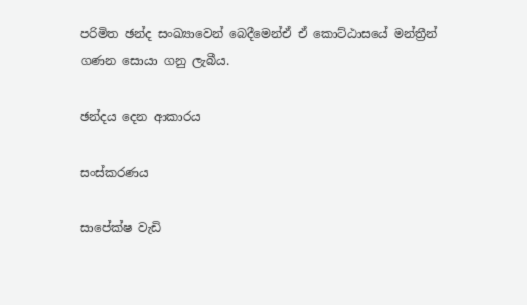පරිමිත ඡන්ද සංඛ්‍යා‍වෙන් බෙදීමෙන්ඒ ඒ කොට්ඨාසයේ මන්ත්‍රීන් ගණන සොයා ගනු ලැබීය.

ඡන්දය දෙන ආකාරය

සංස්කරණය

සාපේක්ෂ වැඩි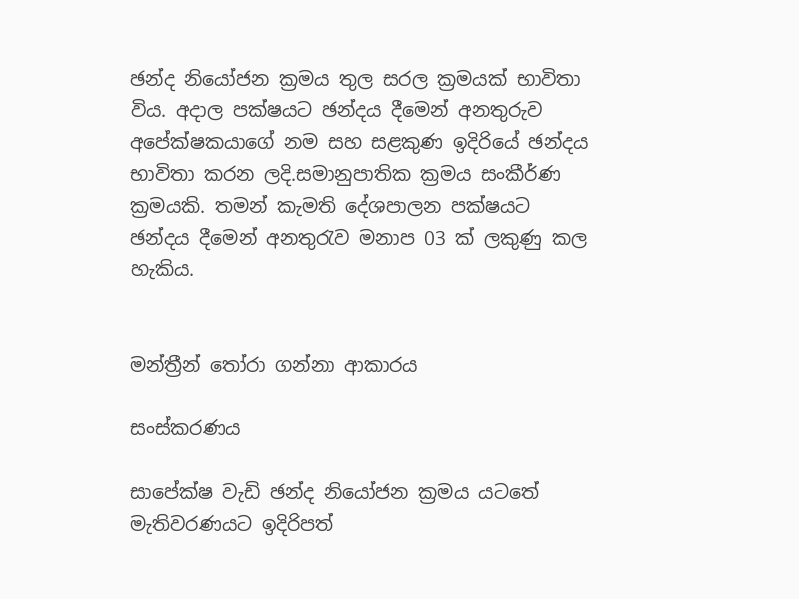ඡන්ද නියෝජන ක්‍රමය තුල සරල ක්‍රමයක් භාවිතා විය. අදාල පක්ෂයට ඡන්දය දීමෙන් අනතුරුව අපේක්ෂකයාගේ නම සහ සළකුණ ඉදිරියේ ඡන්දය භාවිතා කරන ලදි.සමානුපාතික ක්‍රමය සංකීර්ණ ක්‍රමයකි. තමන් කැමති දේශපාලන පක්ෂයට ඡන්දය දීමෙන් අනතුරැව මනාප 03 ක් ලකුණු කල හැකිය.


මන්ත්‍රීන් තෝරා ගන්නා ආකාරය

සංස්කරණය

සාපේක්ෂ වැඩි ඡන්ද නියෝජන ක්‍රමය යටතේ මැතිවරණයට ඉදිරිපත්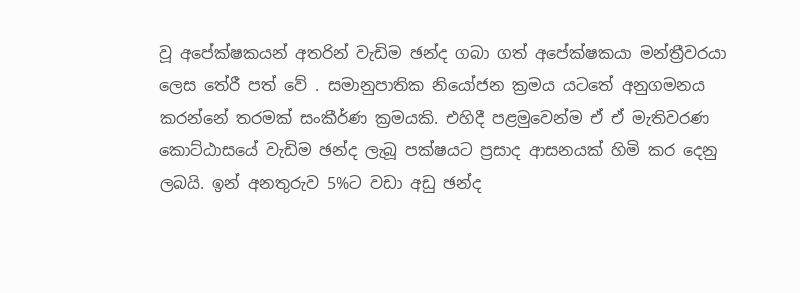වූ අපේක්ෂකයන් අතරින් වැඩිම ඡන්ද ගබා ගත් අපේක්ෂකයා මන්ත්‍රීවරයා ලෙස තේරී පත් වේ . සමානුපාතික නියෝජන ක්‍රමය යටතේ අනුගමනය කරන්නේ තරමක් සංකීර්ණ ක්‍රමයකි. එහිදී පළමුවෙන්ම ඒ ඒ මැතිවරණ කොට්ඨාසයේ වැඩිම ඡන්ද ලැබූ පක්ෂයට ප්‍රසාද ආසනයක් හිමි කර දෙනු ලබයි. ඉන් අනතුරුව 5%ට වඩා අඩු ඡන්ද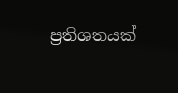ප්‍රතිශතයක්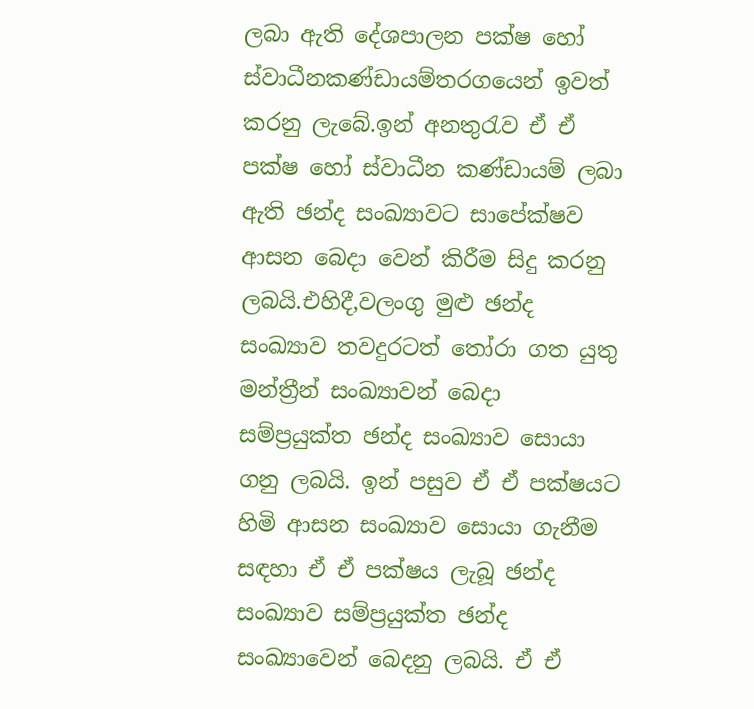ලබා ඇති දේශපාලන පක්ෂ හෝ ස්වාධීනකණ්ඩායම්තරගයෙන් ඉවත් කරනු ලැබේ.ඉන් අනතුරැව ඒ ඒ පක්ෂ හෝ ස්වාධීන කණ්ඩායම් ලබා ඇති ඡන්ද සංඛ්‍යාවට සාපේක්ෂව ආසන බෙදා වෙන් කිරීම සිදු කරනු ලබයි.එහිදී,වලංගු මුළු ඡන්ද සංඛ්‍යාව තවදුරටත් තෝරා ගත යුතු මන්ත්‍රීන් සංඛ්‍යාවන් බෙදා සම්ප්‍රයුක්ත ඡන්ද සංඛ්‍යාව සොයා ගනු ලබයි. ඉන් පසුව ඒ ඒ පක්ෂයට හිමි ආසන සංඛ්‍යාව සොයා ගැනීම සඳහා ඒ ඒ පක්ෂය ලැබූ ඡන්ද සංඛ්‍යාව සම්ප්‍රයුක්ත ඡන්ද සංඛ්‍යාවෙන් බෙදනු ලබයි. ඒ ඒ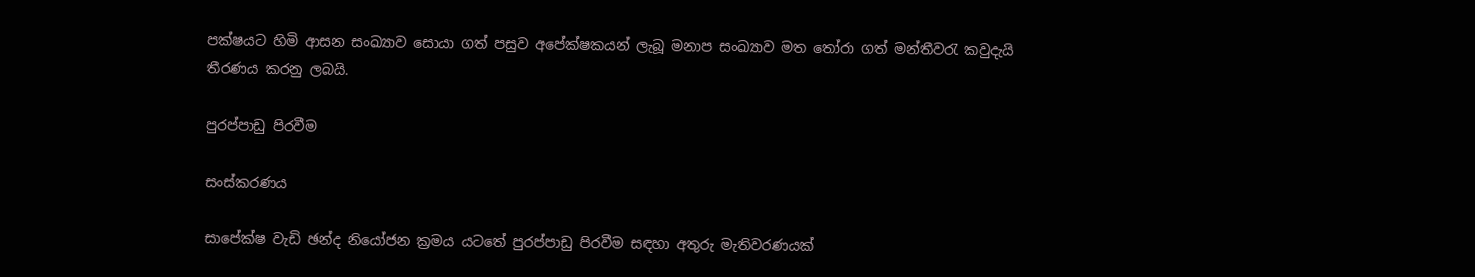පක්ෂයට හිමි ආසන සංඛ්‍යාව සොයා ගත් පසුව අපේක්ෂකයන් ලැබූ මනාප සංඛ්‍යාව මත තෝරා ගත් මන්තීවරැ කවුදැයි තීරණය කරනු ලබයි.

පුරප්පාඩු පිරවීම

සංස්කරණය

සාපේක්ෂ වැඩි ඡන්ද නියෝජන ක්‍රමය යටතේ පුරප්පාඩු පිරවීම සඳහා අතුරු මැතිවරණයක්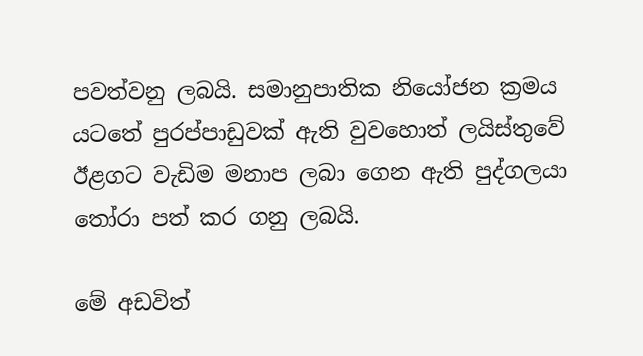පවත්වනු ලබයි. සමානුපාතික නියෝජන ක්‍රමය යටතේ පුරප්පාඩුවක් ඇති වුවහොත් ලයිස්තුවේ ඊළගට වැඩිම මනාප ලබා ගෙන ඇති පුද්ගලයා තෝරා පත් කර ගනු ලබයි.

මේ අඩවිත්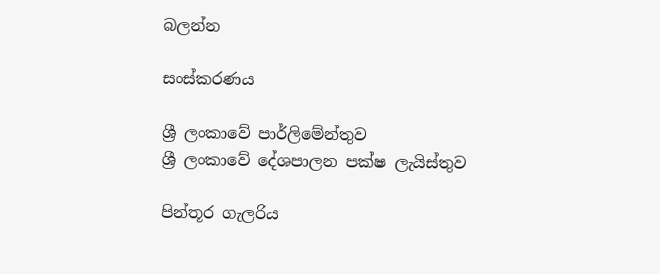බලන්න

සංස්කරණය

ශ්‍රී ලංකාවේ පාර්ලිමේන්තුව
ශ්‍රී ලංකාවේ දේශපාලන පක්ෂ ලැයිස්තුව

පින්තූර ගැලරිය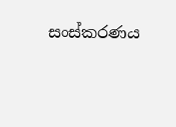සංස්කරණය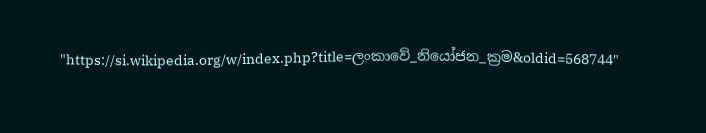"https://si.wikipedia.org/w/index.php?title=ලංකාවේ_නියෝජන_ක්‍රම&oldid=568744"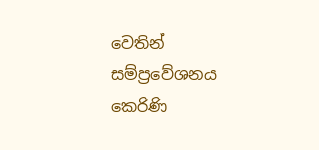වෙතින් සම්ප්‍රවේශනය කෙරිණි